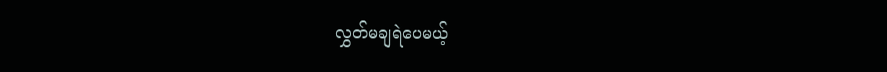လွှတ်မချရဲပေမယ့်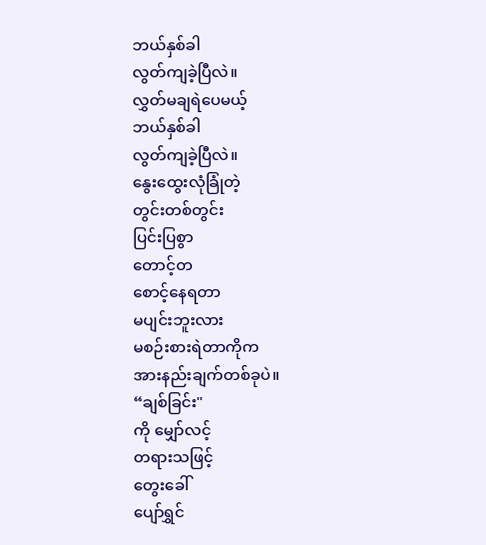ဘယ်နှစ်ခါ
လွတ်ကျခဲ့ပြီလဲ။
လွှတ်မချရဲပေမယ့်
ဘယ်နှစ်ခါ
လွတ်ကျခဲ့ပြီလဲ။
နွေးထွေးလုံခြုံတဲ့
တွင်းတစ်တွင်း
ပြင်းပြစွာ
တောင့်တ
စောင့်နေရတာ
မပျင်းဘူးလား
မစဉ်းစားရဲတာကိုက
အားနည်းချက်တစ်ခုပဲ။
“ချစ်ခြင်း"
ကို မျှော်လင့်
တရားသဖြင့်
တွေးခေါ်
ပျော်ရွှင်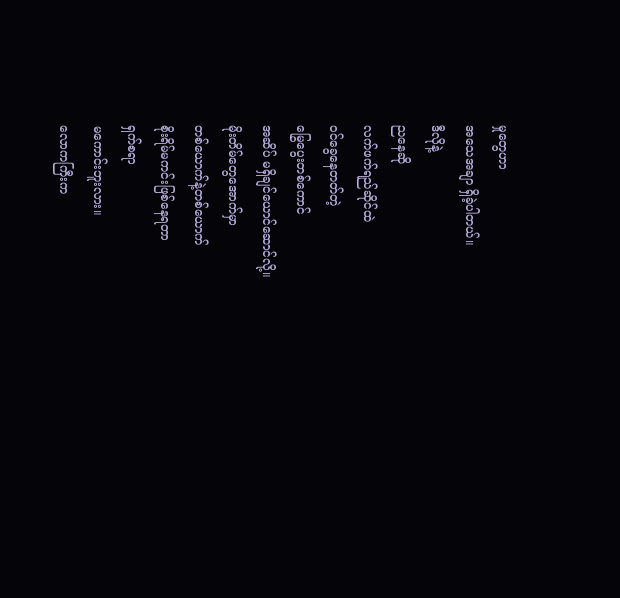မှုတွေဟာ
အသေအချာ ရှိခဲ့ပါတယ်။
ဒီလိုနဲ့
ညနေဆို
လက်ဖက်ရည်ဆိုင်ထဲ
ဝင်ခွေနေတတ်တဲ့
မြွေပွေးတစ်ကောင်
အဆိပ် မရှိချင်ယောင်ဆောင်လို့။
မိုးတိမ်တွေအောက်မှာ
တစ်ယောက်နဲ့တစ်ယောက်
စိုးရိမ်မကင်းဖြစ်နေရတာ
ရှက်စရာ
မကောင်းဘူးလား။
လောကကြီးက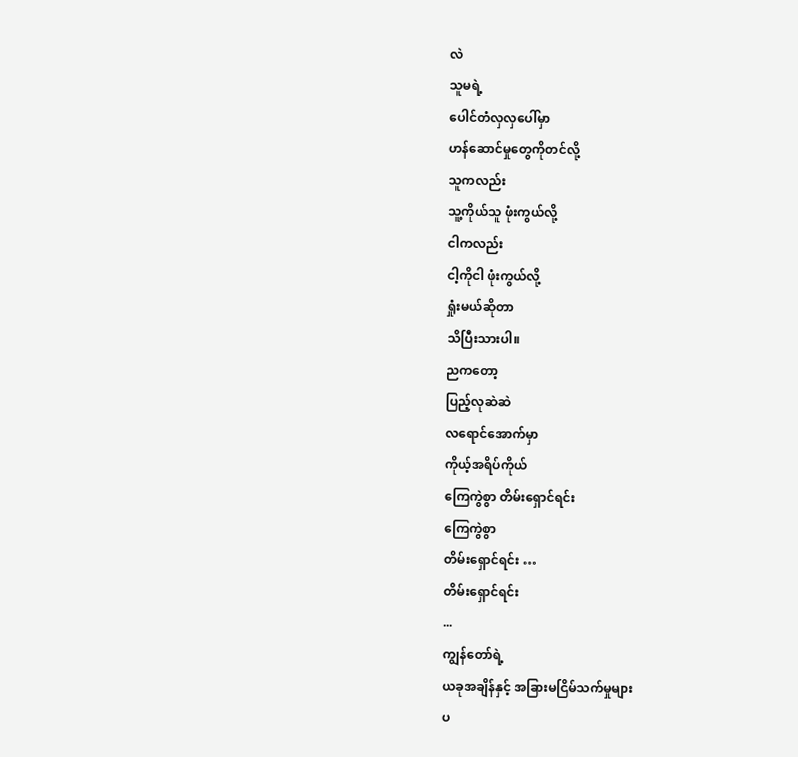လဲ
သူမရဲ့
ပေါင်တံလှလှပေါ်မှာ
ဟန်ဆောင်မှုတွေကိုတင်လို့
သူကလည်း
သူ့ကိုယ်သူ ဖုံးကွယ်လို့
ငါကလည်း
ငါ့ကိုငါ ဖုံးကွယ်လို့
ရှုံးမယ်ဆိုတာ
သိပြီးသားပါ။
ညကတော့
ပြည့်လုဆဲဆဲ
လရောင်အောက်မှာ
ကိုယ့်အရိပ်ကိုယ်
ကြေကွဲစွာ တိမ်းရှောင်ရင်း
ကြေကွဲစွာ
တိမ်းရှောင်ရင်း …
တိမ်းရှောင်ရင်း
...
ကျွန်တော်ရဲ့
ယခုအချိန်နှင့် အခြားမငြိမ်သက်မှုများ
ပ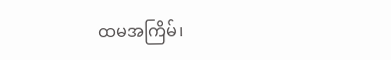ထမအကြိမ်၊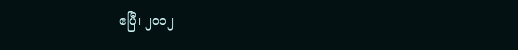ဧပြီ၊ ၂၀၁၂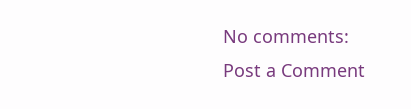No comments:
Post a Comment